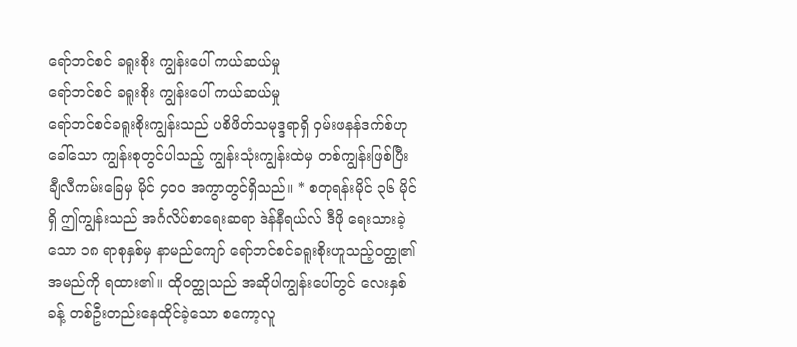ရော်ဘင်စင် ခရူးစိုး ကျွန်းပေါ် ကယ်ဆယ်မှု
ရော်ဘင်စင် ခရူးစိုး ကျွန်းပေါ် ကယ်ဆယ်မှု
ရော်ဘင်စင်ခရူးစိုးကျွန်းသည် ပစိဖိတ်သမုဒ္ဒရာရှိ ဝှမ်းဖနန်ဒက်စ်ဟုခေါ်သော ကျွန်းစုတွင်ပါသည့် ကျွန်းသုံးကျွန်းထဲမှ တစ်ကျွန်းဖြစ်ပြီး ချီလီကမ်းခြေမှ မိုင် ၄၀၀ အကွာတွင်ရှိသည်။ * စတုရန်းမိုင် ၃၆ မိုင်ရှိ ဤကျွန်းသည် အင်္ဂလိပ်စာရေးဆရာ ဒဲန်နီရယ်လ် ဒီဖို ရေးသားခဲ့သော ၁၈ ရာစုနှစ်မှ နာမည်ကျော် ရော်ဘင်စင်ခရူးစိုးဟူသည့်ဝတ္ထု၏အမည်ကို ရထား၏။ ထိုဝတ္ထုသည် အဆိုပါကျွန်းပေါ်တွင် လေးနှစ်ခန့် တစ်ဦးတည်းနေထိုင်ခဲ့သော စကော့လူ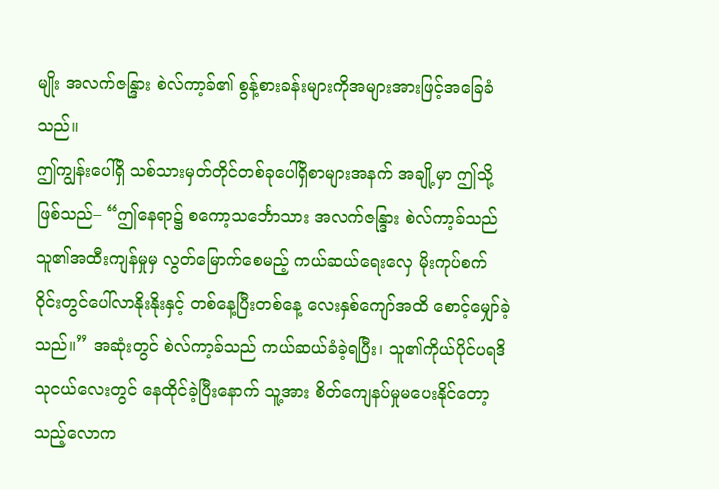မျိုး အလက်ဇန္ဒြား စဲလ်ကာ့ခ်၏ စွန့်စားခန်းများကိုအများအားဖြင့်အခြေခံသည်။
ဤကျွန်းပေါ်ရှိ သစ်သားမှတ်တိုင်တစ်ခုပေါ်ရှိစာများအနက် အချို့မှာ ဤသို့ဖြစ်သည်– “ဤနေရာ၌ စကော့သင်္ဘောသား အလက်ဇန္ဒြား စဲလ်ကာ့ခ်သည် သူ၏အထီးကျန်မှုမှ လွတ်မြောက်စေမည့် ကယ်ဆယ်ရေးလှေ မိုးကုပ်စက်ဝိုင်းတွင်ပေါ်လာနိုးနိုးနှင့် တစ်နေ့ပြီးတစ်နေ့ လေးနှစ်ကျော်အထိ စောင့်မျှော်ခဲ့သည်။” အဆုံးတွင် စဲလ်ကာ့ခ်သည် ကယ်ဆယ်ခံခဲ့ရပြီး၊ သူ၏ကိုယ်ပိုင်ပရဒိသုငယ်လေးတွင် နေထိုင်ခဲ့ပြီးနောက် သူ့အား စိတ်ကျေနပ်မှုမပေးနိုင်တော့သည့်လောက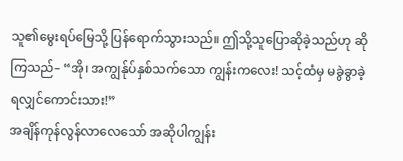သူ၏မွေးရပ်မြေသို့ ပြန်ရောက်သွားသည်။ ဤသို့သူပြောဆိုခဲ့သည်ဟု ဆိုကြသည်– “အို၊ အကျွန်ုပ်နှစ်သက်သော ကျွန်းကလေး! သင့်ထံမှ မခွဲခွာခဲ့ရလျှင်ကောင်းသား!”
အချိန်ကုန်လွန်လာလေသော် အဆိုပါကျွန်း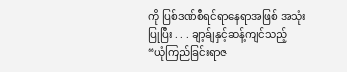ကို ပြစ်ဒဏ်စီရင်ရာနေရာအဖြစ် အသုံးပြုပြီး . . . ချာ့ခ်ျနှင့်ဆန့်ကျင်သည့် “ယုံကြည်ခြင်းရာဇ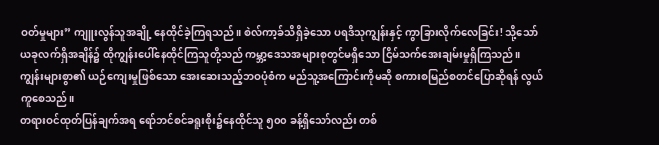ဝတ်မှုများ” ကျူးလွန်သူအချို့ နေထိုင်ခဲ့ကြရသည်။ စဲလ်ကာ့ခ်သိရှိခဲ့သော ပရဒိသုကျွန်းနှင့် ကွာခြားလိုက်လေခြင်း! သို့သော် ယခုလက်ရှိအချိန်၌ ထိုကျွန်းပေါ်နေထိုင်ကြသူတို့သည် ကမ္ဘာ့ဒေသအများစုတွင်မရှိသော ငြိမ်သက်အေးချမ်းမှုရှိကြသည်။ ကျွန်းများစွာ၏ ယဉ်ကျေးမှုဖြစ်သော အေးဆေးသည့်ဘဝပုံစံက မည်သူ့အကြောင်းကိုမဆို စကားစမြည်စတင်ပြောဆိုရန် လွယ်ကူစေသည်။
တရားဝင်ထုတ်ပြန်ချက်အရ ရော်ဘင်စင်ခရူးစိုး၌နေထိုင်သူ ၅၀၀ ခန့်ရှိသော်လည်း တစ်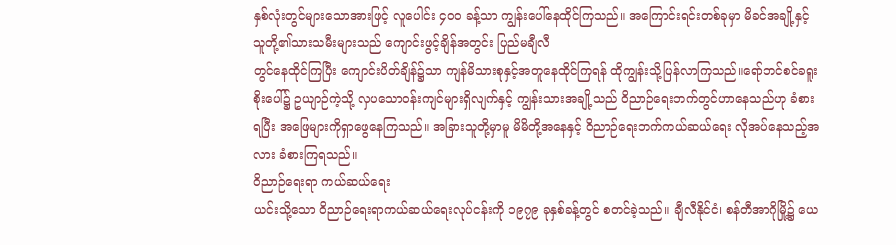နှစ်လုံးတွင်များသောအားဖြင့် လူပေါင်း ၄၀၀ ခန့်သာ ကျွန်းပေါ်နေထိုင်ကြသည်။ အကြောင်းရင်းတစ်ခုမှာ မိခင်အချို့နှင့် သူတို့၏သားသမီးများသည် ကျောင်းဖွင့်ချိန်အတွင်း ပြည်မချီလီ
တွင်နေထိုင်ကြပြီး ကျောင်းပိတ်ချိန်၌သာ ကျန်မိသားစုနှင့်အတူနေထိုင်ကြရန် ထိုကျွန်းသို့ပြန်လာကြသည်။ရော်ဘင်စင်ခရူးစိုးပေါ်၌ ဥယျာဉ်ကဲ့သို့ လှပသောဝန်းကျင်များရှိလျက်နှင့် ကျွန်းသားအချို့သည် ဝိညာဉ်ရေးဘက်တွင်ဟာနေသည်ဟု ခံစားရပြီး အဖြေများကိုရှာဖွေနေကြသည်။ အခြားသူတို့မှာမူ မိမိတို့အနေနှင့် ဝိညာဉ်ရေးဘက်ကယ်ဆယ်ရေး လိုအပ်နေသည့်အလား ခံစားကြရသည်။
ဝိညာဉ်ရေးရာ ကယ်ဆယ်ရေး
ယင်းသို့သော ဝိညာဉ်ရေးရာကယ်ဆယ်ရေးလုပ်ငန်းကို ၁၉၇၉ ခုနှစ်ခန့်တွင် စတင်ခဲ့သည်။ ချီလီနိုင်ငံ၊ စန်တီအာဂိုမြို့၌ ယေ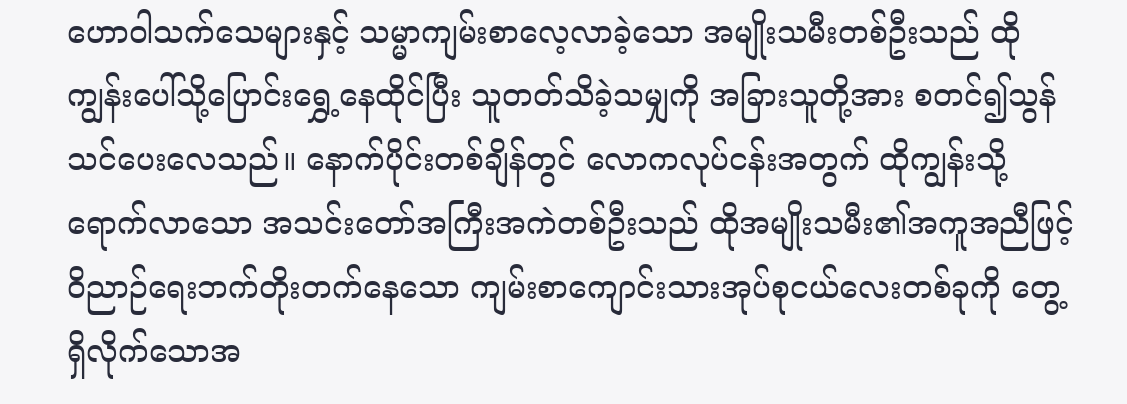ဟောဝါသက်သေများနှင့် သမ္မာကျမ်းစာလေ့လာခဲ့သော အမျိုးသမီးတစ်ဦးသည် ထိုကျွန်းပေါ်သို့ပြောင်းရွှေ့နေထိုင်ပြီး သူတတ်သိခဲ့သမျှကို အခြားသူတို့အား စတင်၍သွန်သင်ပေးလေသည်။ နောက်ပိုင်းတစ်ချိန်တွင် လောကလုပ်ငန်းအတွက် ထိုကျွန်းသို့ရောက်လာသော အသင်းတော်အကြီးအကဲတစ်ဦးသည် ထိုအမျိုးသမီး၏အကူအညီဖြင့် ဝိညာဉ်ရေးဘက်တိုးတက်နေသော ကျမ်းစာကျောင်းသားအုပ်စုငယ်လေးတစ်ခုကို တွေ့ရှိလိုက်သောအ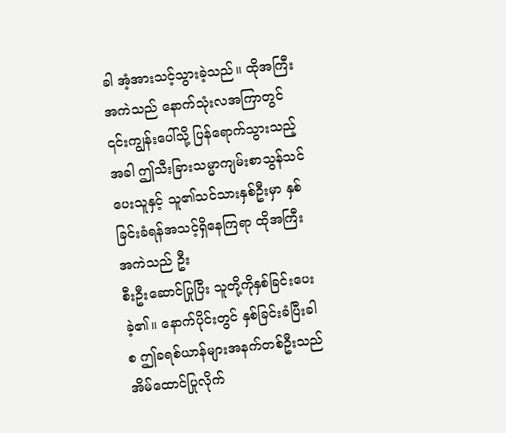ခါ အံ့အားသင့်သွားခဲ့သည်။ ထိုအကြီးအကဲသည် နောက်သုံးလအကြာတွင် ၎င်းကျွန်းပေါ်သို့ ပြန်ရောက်သွားသည့်အခါ ဤသီးခြားသမ္မာကျမ်းစာသွန်သင်ပေးသူနှင့် သူ၏သင်သားနှစ်ဦးမှာ နှစ်ခြင်းခံရန်အသင့်ရှိနေကြရာ ထိုအကြီးအကဲသည် ဦး
စီးဦးဆောင်ပြုပြီး သူတို့ကိုနှစ်ခြင်းပေးခဲ့၏။ နောက်ပိုင်းတွင် နှစ်ခြင်းခံပြီးခါစ ဤခရစ်ယာန်များအနက်တစ်ဦးသည် အိမ်ထောင်ပြုလိုက်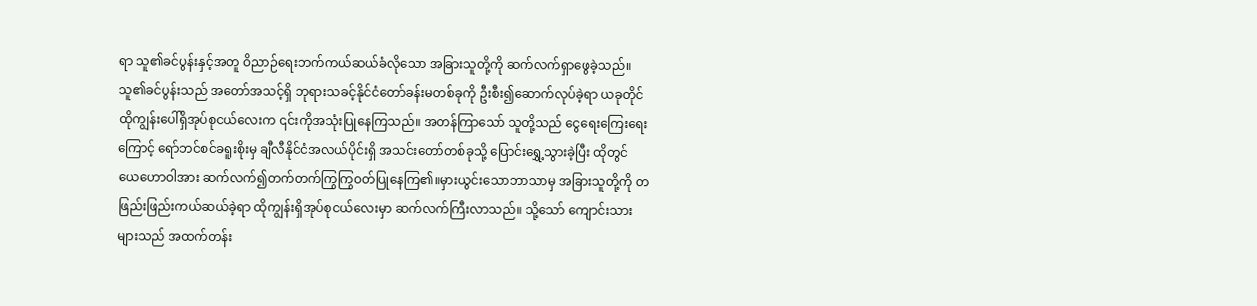ရာ သူ၏ခင်ပွန်းနှင့်အတူ ဝိညာဉ်ရေးဘက်ကယ်ဆယ်ခံလိုသော အခြားသူတို့ကို ဆက်လက်ရှာဖွေခဲ့သည်။ သူ၏ခင်ပွန်းသည် အတော်အသင့်ရှိ ဘုရားသခင့်နိုင်ငံတော်ခန်းမတစ်ခုကို ဦးစီး၍ဆောက်လုပ်ခဲ့ရာ ယခုတိုင် ထိုကျွန်းပေါ်ရှိအုပ်စုငယ်လေးက ၎င်းကိုအသုံးပြုနေကြသည်။ အတန်ကြာသော် သူတို့သည် ငွေရေးကြေးရေးကြောင့် ရော်ဘင်စင်ခရူးစိုးမှ ချီလီနိုင်ငံအလယ်ပိုင်းရှိ အသင်းတော်တစ်ခုသို့ ပြောင်းရွှေ့သွားခဲ့ပြီး ထိုတွင် ယေဟောဝါအား ဆက်လက်၍တက်တက်ကြွကြွဝတ်ပြုနေကြ၏။မှားယွင်းသောဘာသာမှ အခြားသူတို့ကို တဖြည်းဖြည်းကယ်ဆယ်ခဲ့ရာ ထိုကျွန်းရှိအုပ်စုငယ်လေးမှာ ဆက်လက်ကြီးလာသည်။ သို့သော် ကျောင်းသားများသည် အထက်တန်း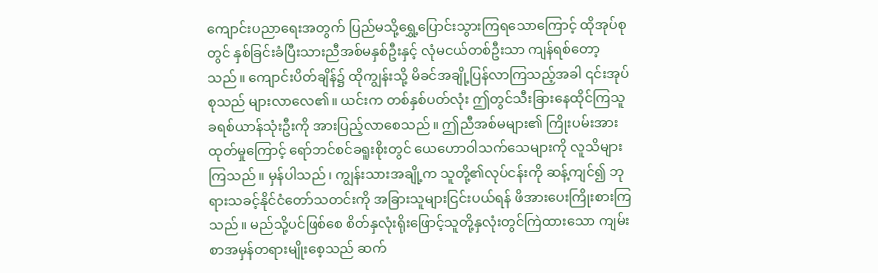ကျောင်းပညာရေးအတွက် ပြည်မသို့ရွှေ့ပြောင်းသွားကြရသောကြောင့် ထိုအုပ်စုတွင် နှစ်ခြင်းခံပြီးသားညီအစ်မနှစ်ဦးနှင့် လုံမငယ်တစ်ဦးသာ ကျန်ရစ်တော့သည်။ ကျောင်းပိတ်ချိန်၌ ထိုကျွန်းသို့ မိခင်အချို့ပြန်လာကြသည့်အခါ ၎င်းအုပ်စုသည် များလာလေ၏။ ယင်းက တစ်နှစ်ပတ်လုံး ဤတွင်သီးခြားနေထိုင်ကြသူ ခရစ်ယာန်သုံးဦးကို အားပြည့်လာစေသည်။ ဤညီအစ်မများ၏ ကြိုးပမ်းအားထုတ်မှုကြောင့် ရော်ဘင်စင်ခရူးစိုးတွင် ယေဟောဝါသက်သေများကို လူသိများကြသည်။ မှန်ပါသည်၊ ကျွန်းသားအချို့က သူတို့၏လုပ်ငန်းကို ဆန့်ကျင်၍ ဘုရားသခင့်နိုင်ငံတော်သတင်းကို အခြားသူများငြင်းပယ်ရန် ဖိအားပေးကြိုးစားကြသည်။ မည်သို့ပင်ဖြစ်စေ စိတ်နှလုံးရိုးဖြောင့်သူတို့နှလုံးတွင်ကြဲထားသော ကျမ်းစာအမှန်တရားမျိုးစေ့သည် ဆက်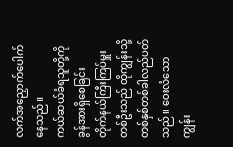လက်အညှောက်ပေါက်နေသည်။
ကယ်ဆယ်ခံရသူတို့ကို ခွန်အားရှိစေခြင်း
တိုက်နယ်ကြီးကြပ်မှူးတစ်ဦးသည် ထိုကျွန်းသို့ တစ်နှစ်တစ်ခါလည်ပတ်သည်။ ဝေးလံသောကျွန်း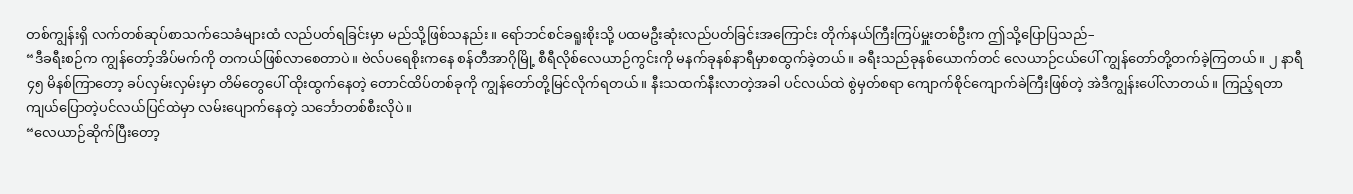တစ်ကျွန်းရှိ လက်တစ်ဆုပ်စာသက်သေခံများထံ လည်ပတ်ရခြင်းမှာ မည်သို့ဖြစ်သနည်း။ ရော်ဘင်စင်ခရူးစိုးသို့ ပထမဦးဆုံးလည်ပတ်ခြင်းအကြောင်း တိုက်နယ်ကြီးကြပ်မှူးတစ်ဦးက ဤသို့ပြောပြသည်–
“ဒီခရီးစဉ်က ကျွန်တော့်အိပ်မက်ကို တကယ်ဖြစ်လာစေတာပဲ။ ဗဲလ်ပရေစိုးကနေ စန်တီအာဂိုမြို့ စီရီလိုစ်လေယာဉ်ကွင်းကို မနက်ခုနစ်နာရီမှာစထွက်ခဲ့တယ်။ ခရီးသည်ခုနစ်ယောက်တင် လေယာဉ်ငယ်ပေါ် ကျွန်တော်တို့တက်ခဲ့ကြတယ်။ ၂ နာရီ ၄၅ မိနစ်ကြာတော့ ခပ်လှမ်းလှမ်းမှာ တိမ်တွေပေါ် ထိုးထွက်နေတဲ့ တောင်ထိပ်တစ်ခုကို ကျွန်တော်တို့မြင်လိုက်ရတယ်။ နီးသထက်နီးလာတဲ့အခါ ပင်လယ်ထဲ စွဲမှတ်စရာ ကျောက်စိုင်ကျောက်ခဲကြီးဖြစ်တဲ့ အဲဒီကျွန်းပေါ်လာတယ်။ ကြည့်ရတာ ကျယ်ပြောတဲ့ပင်လယ်ပြင်ထဲမှာ လမ်းပျောက်နေတဲ့ သင်္ဘောတစ်စီးလိုပဲ။
“လေယာဉ်ဆိုက်ပြီးတော့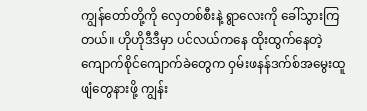ကျွန်တော်တို့ကို လှေတစ်စီးနဲ့ ရွာလေးကို ခေါ်သွားကြတယ်။ ဟိုဟိုဒီဒီမှာ ပင်လယ်ကနေ ထိုးထွက်နေတဲ့ ကျောက်စိုင်ကျောက်ခဲတွေက ဝှမ်းဖနန်ဒက်စ်အမွေးထူဖျံတွေနားဖို့ ကျွန်း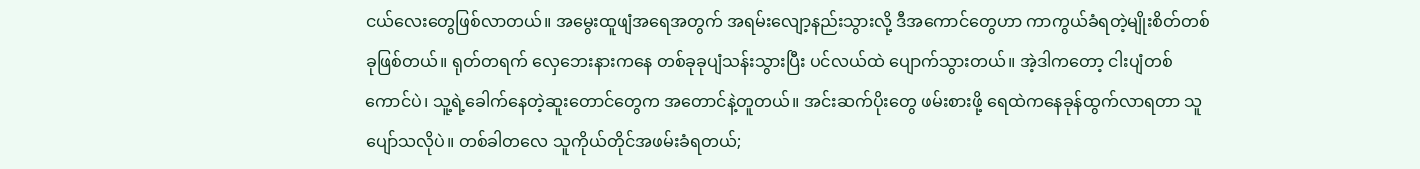ငယ်လေးတွေဖြစ်လာတယ်။ အမွေးထူဖျံအရေအတွက် အရမ်းလျော့နည်းသွားလို့ ဒီအကောင်တွေဟာ ကာကွယ်ခံရတဲ့မျိုးစိတ်တစ်ခုဖြစ်တယ်။ ရုတ်တရက် လှေဘေးနားကနေ တစ်ခုခုပျံသန်းသွားပြီး ပင်လယ်ထဲ ပျောက်သွားတယ်။ အဲ့ဒါကတော့ ငါးပျံတစ်ကောင်ပဲ၊ သူ့ရဲ့ခေါက်နေတဲ့ဆူးတောင်တွေက အတောင်နဲ့တူတယ်။ အင်းဆက်ပိုးတွေ ဖမ်းစားဖို့ ရေထဲကနေခုန်ထွက်လာရတာ သူပျော်သလိုပဲ။ တစ်ခါတလေ သူကိုယ်တိုင်အဖမ်းခံရတယ်;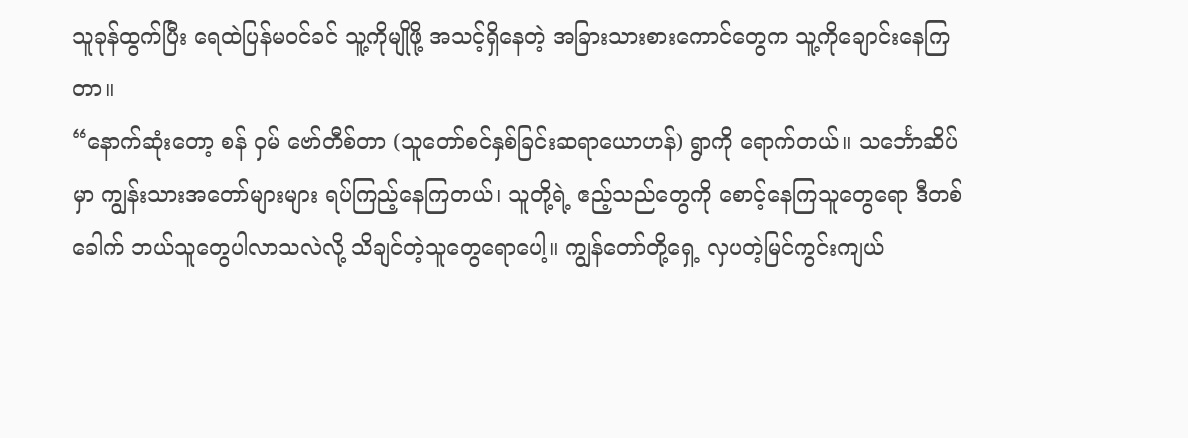သူခုန်ထွက်ပြီး ရေထဲပြန်မဝင်ခင် သူ့ကိုမျိုဖို့ အသင့်ရှိနေတဲ့ အခြားသားစားကောင်တွေက သူ့ကိုချောင်းနေကြတာ။
“နောက်ဆုံးတော့ စန် ဝှမ် ဗော်တီစ်တာ (သူတော်စင်နှစ်ခြင်းဆရာယောဟန်) ရွာကို ရောက်တယ်။ သင်္ဘောဆိပ်မှာ ကျွန်းသားအတော်များများ ရပ်ကြည့်နေကြတယ်၊ သူတို့ရဲ့ ဧည့်သည်တွေကို စောင့်နေကြသူတွေရော ဒီတစ်ခေါက် ဘယ်သူတွေပါလာသလဲလို့ သိချင်တဲ့သူတွေရောပေါ့။ ကျွန်တော်တို့ရှေ့ လှပတဲ့မြင်ကွင်းကျယ်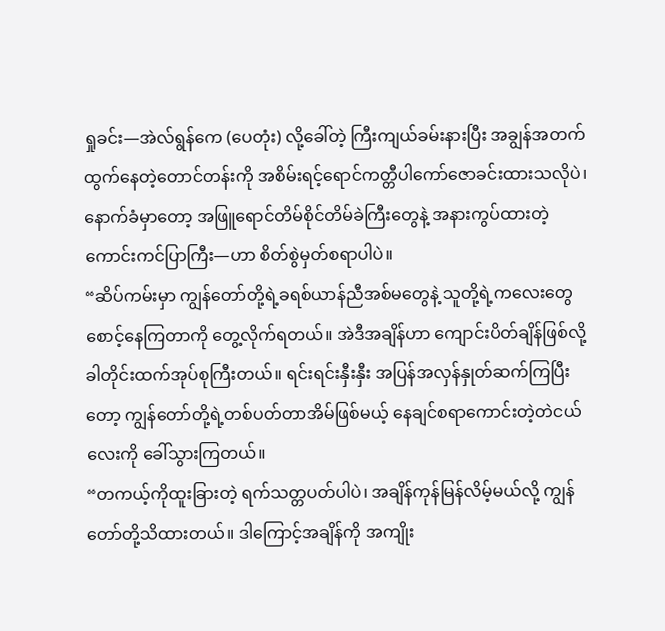ရှုခင်း—အဲလ်ရွန်ကေ (ပေတုံး) လို့ခေါ်တဲ့ ကြီးကျယ်ခမ်းနားပြီး အချွန်အတက်ထွက်နေတဲ့တောင်တန်းကို အစိမ်းရင့်ရောင်ကတ္တီပါကော်ဇောခင်းထားသလိုပဲ၊ နောက်ခံမှာတော့ အဖြူရောင်တိမ်စိုင်တိမ်ခဲကြီးတွေနဲ့ အနားကွပ်ထားတဲ့ ကောင်းကင်ပြာကြီး—ဟာ စိတ်စွဲမှတ်စရာပါပဲ။
“ဆိပ်ကမ်းမှာ ကျွန်တော်တို့ရဲ့ခရစ်ယာန်ညီအစ်မတွေနဲ့ သူတို့ရဲ့ကလေးတွေ စောင့်နေကြတာကို တွေ့လိုက်ရတယ်။ အဲဒီအချိန်ဟာ ကျောင်းပိတ်ချိန်ဖြစ်လို့ ခါတိုင်းထက်အုပ်စုကြီးတယ်။ ရင်းရင်းနှီးနှီး အပြန်အလှန်နှုတ်ဆက်ကြပြီးတော့ ကျွန်တော်တို့ရဲ့တစ်ပတ်တာအိမ်ဖြစ်မယ့် နေချင်စရာကောင်းတဲ့တဲငယ်လေးကို ခေါ်သွားကြတယ်။
“တကယ့်ကိုထူးခြားတဲ့ ရက်သတ္တပတ်ပါပဲ၊ အချိန်ကုန်မြန်လိမ့်မယ်လို့ ကျွန်တော်တို့သိထားတယ်။ ဒါကြောင့်အချိန်ကို အကျိုး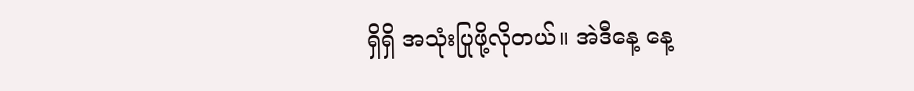ရှိရှိ အသုံးပြုဖို့လိုတယ်။ အဲဒီနေ့ နေ့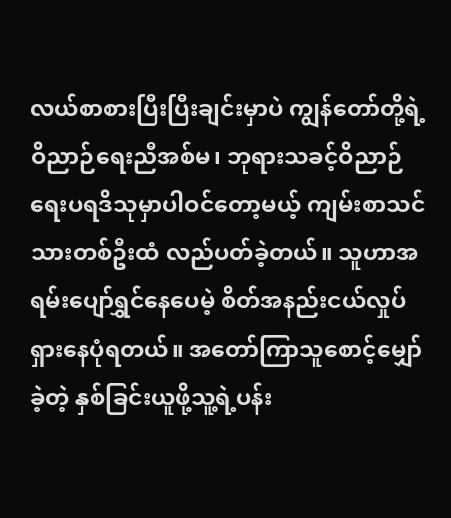လယ်စာစားပြီးပြီးချင်းမှာပဲ ကျွန်တော်တို့ရဲ့ဝိညာဉ်ရေးညီအစ်မ၊ ဘုရားသခင့်ဝိညာဉ်ရေးပရဒိသုမှာပါဝင်တော့မယ့် ကျမ်းစာသင်သားတစ်ဦးထံ လည်ပတ်ခဲ့တယ်။ သူဟာအရမ်းပျော်ရွှင်နေပေမဲ့ စိတ်အနည်းငယ်လှုပ်ရှားနေပုံရတယ်။ အတော်ကြာသူစောင့်မျှော်ခဲ့တဲ့ နှစ်ခြင်းယူဖို့သူ့ရဲ့ပန်း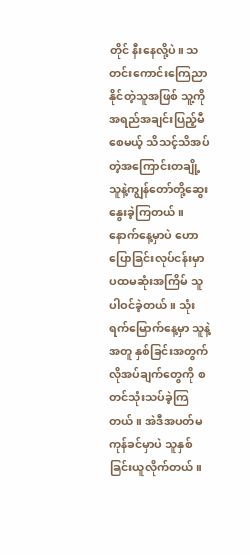တိုင် နီးနေလို့ပဲ။ သတင်းကောင်းကြေညာနိုင်တဲ့သူအဖြစ် သူ့ကိုအရည်အချင်းပြည့်မီစေမယ့် သိသင့်သိအပ်တဲ့အကြောင်းတချို့ သူနဲ့ကျွန်တော်တို့ဆွေးနွေးခဲ့ကြတယ်။ နောက်နေ့မှာပဲ ဟောပြောခြင်းလုပ်ငန်းမှာ ပထမဆုံးအကြိမ် သူပါဝင်ခဲ့တယ်။ သုံးရက်မြောက်နေ့မှာ သူနဲ့အတူ နှစ်ခြင်းအတွက်လိုအပ်ချက်တွေကို စတင်သုံးသပ်ခဲ့ကြတယ်။ အဲဒီအပတ်မကုန်ခင်မှာပဲ သူနှစ်ခြင်းယူလိုက်တယ်။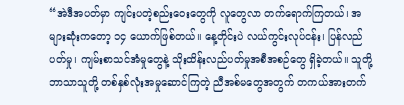“အဲဒီအပတ်မှာ ကျင်းပတဲ့စည်းဝေးတွေကို လူတွေလာ တက်ရောက်ကြတယ်၊ အများဆုံးကတော့ ၁၄ ယောက်ဖြစ်တယ်။ နေ့တိုင်းပဲ လယ်ကွင်းလုပ်ငန်း၊ ပြန်လည်ပတ်မှု၊ ကျမ်းစာသင်အံမှုတွေနဲ့ သိုးထိန်းလည်ပတ်မှုအစီအစဉ်တွေ ရှိခဲ့တယ်။ သူတို့ဘာသာသူတို့ တစ်နှစ်လုံးအမှုဆောင်ကြတဲ့ ညီအစ်မတွေအတွက် တကယ်အားတက်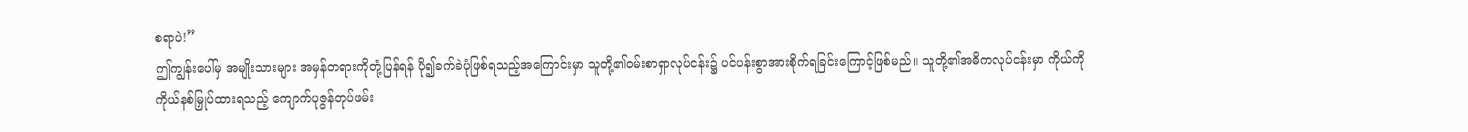စရာပဲ!”
ဤကျွန်းပေါ်မှ အမျိုးသားများ အမှန်တရားကိုတုံ့ပြန်ရန် ပို၍ခက်ခဲပုံဖြစ်ရသည့်အကြောင်းမှာ သူတို့၏ဝမ်းစာရှာလုပ်ငန်း၌ ပင်ပန်းစွာအားစိုက်ရခြင်းကြောင့်ဖြစ်မည်။ သူတို့၏အဓိကလုပ်ငန်းမှာ ကိုယ်ကိုကိုယ်နစ်မြှုပ်ထားရသည့် ကျောက်ပုဇွန်တုပ်ဖမ်း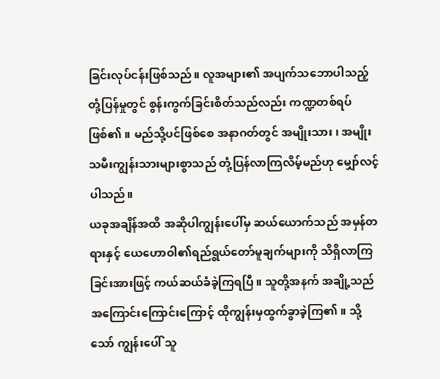ခြင်းလုပ်ငန်းဖြစ်သည်။ လူအများ၏ အပျက်သဘောပါသည့်တုံ့ပြန်မှုတွင် စွန်းကွက်ခြင်းစိတ်သည်လည်း ကဏ္ဍတစ်ရပ်ဖြစ်၏။ မည်သို့ပင်ဖြစ်စေ အနာဂတ်တွင် အမျိုးသား၊ အမျိုးသမီးကျွန်းသားများစွာသည် တုံ့ပြန်လာကြလိမ့်မည်ဟု မျှော်လင့်ပါသည်။
ယခုအချိန်အထိ အဆိုပါကျွန်းပေါ်မှ ဆယ်ယောက်သည် အမှန်တရားနှင့် ယေဟောဝါ၏ရည်ရွယ်တော်မူချက်များကို သိရှိလာကြခြင်းအားဖြင့် ကယ်ဆယ်ခံခဲ့ကြရပြီ။ သူတို့အနက် အချို့သည် အကြောင်းကြောင်းကြောင့် ထိုကျွန်းမှထွက်ခွာခဲ့ကြ၏။ သို့သော် ကျွန်းပေါ် သူ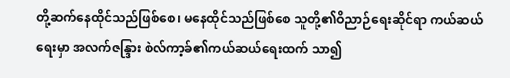တို့ဆက်နေထိုင်သည်ဖြစ်စေ၊ မနေထိုင်သည်ဖြစ်စေ သူတို့၏ဝိညာဉ်ရေးဆိုင်ရာ ကယ်ဆယ်ရေးမှာ အလက်ဇန္ဒြား စဲလ်ကာ့ခ်၏ကယ်ဆယ်ရေးထက် သာ၍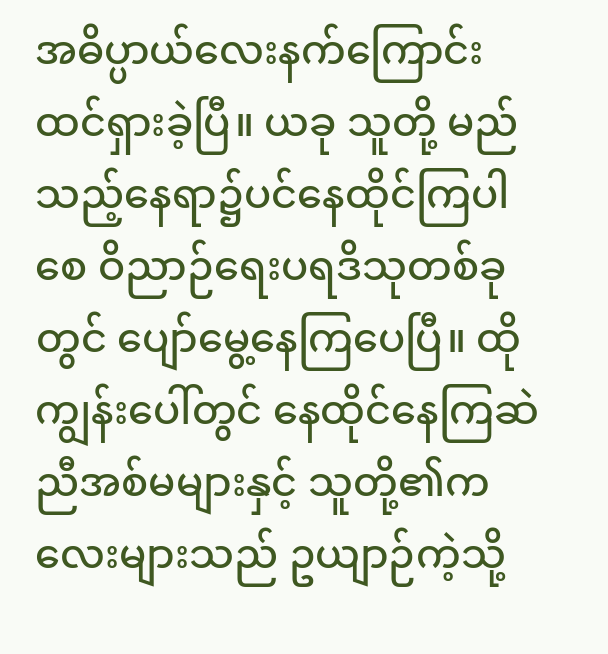အဓိပ္ပာယ်လေးနက်ကြောင်း ထင်ရှားခဲ့ပြီ။ ယခု သူတို့ မည်သည့်နေရာ၌ပင်နေထိုင်ကြပါစေ ဝိညာဉ်ရေးပရဒိသုတစ်ခုတွင် ပျော်မွေ့နေကြပေပြီ။ ထိုကျွန်းပေါ်တွင် နေထိုင်နေကြဆဲ ညီအစ်မများနှင့် သူတို့၏ကလေးများသည် ဥယျာဉ်ကဲ့သို့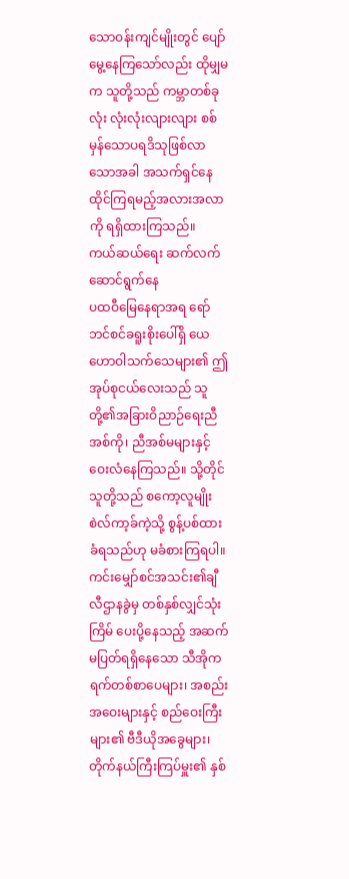သောဝန်းကျင်မျိုးတွင် ပျော်မွေ့နေကြသော်လည်း ထိုမျှမက သူတို့သည် ကမ္ဘာတစ်ခုလုံး လုံးလုံးလျားလျား စစ်မှန်သောပရဒိသုဖြစ်လာသောအခါ အသက်ရှင်နေထိုင်ကြရမည့်အလားအလာကို ရရှိထားကြသည်။
ကယ်ဆယ်ရေး ဆက်လက်ဆောင်ရွက်နေ
ပထဝီမြေနေရာအရ ရော်ဘင်စင်ခရူးစိုးပေါ်ရှိ ယေဟောဝါသက်သေများ၏ ဤအုပ်စုငယ်လေးသည် သူတို့၏အခြားဝိညာဉ်ရေးညီအစ်ကို၊ ညီအစ်မများနှင့် ဝေးလံနေကြသည်။ သို့တိုင် သူတို့သည် စကော့လူမျိုး စဲလ်ကာ့ခ်ကဲ့သို့ စွန့်ပစ်ထားခံရသည်ဟု မခံစားကြရပါ။ ကင်းမျှော်စင်အသင်း၏ချီလီဌာနခွဲမှ တစ်နှစ်လျှင်သုံးကြိမ် ပေးပို့နေသည့် အဆက်မပြတ်ရရှိနေသော သီအိုကရက်တစ်စာပေများ၊ အစည်းအဝေးများနှင့် စည်ဝေးကြီးများ၏ ဗီဒီယိုအခွေများ၊ တိုက်နယ်ကြီးကြပ်မှူး၏ နှစ်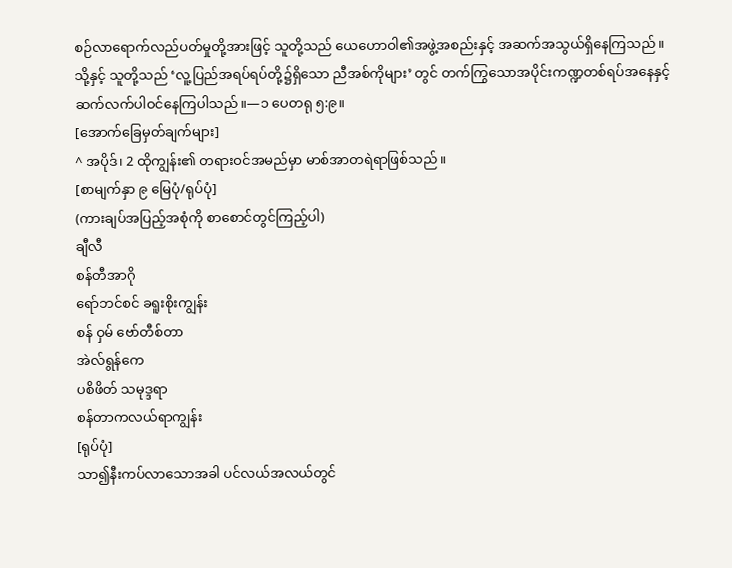စဉ်လာရောက်လည်ပတ်မှုတို့အားဖြင့် သူတို့သည် ယေဟောဝါ၏အဖွဲ့အစည်းနှင့် အဆက်အသွယ်ရှိနေကြသည်။ သို့နှင့် သူတို့သည် ‘လူ့ပြည်အရပ်ရပ်တို့၌ရှိသော ညီအစ်ကိုများ’ တွင် တက်ကြွသောအပိုင်းကဏ္ဍတစ်ရပ်အနေနှင့် ဆက်လက်ပါဝင်နေကြပါသည်။—၁ ပေတရု ၅:၉။
[အောက်ခြေမှတ်ချက်များ]
^ အပိုဒ်၊ 2 ထိုကျွန်း၏ တရားဝင်အမည်မှာ မာစ်အာတရဲရာဖြစ်သည်။
[စာမျက်နှာ ၉ မြေပုံ/ရုပ်ပုံ]
(ကားချပ်အပြည့်အစုံကို စာစောင်တွင်ကြည့်ပါ)
ချီလီ
စန်တီအာဂို
ရော်ဘင်စင် ခရူးစိုးကျွန်း
စန် ဝှမ် ဗော်တီစ်တာ
အဲလ်ရွန်ကေ
ပစိဖိတ် သမုဒ္ဒရာ
စန်တာကလယ်ရာကျွန်း
[ရုပ်ပုံ]
သာ၍နီးကပ်လာသောအခါ ပင်လယ်အလယ်တွင်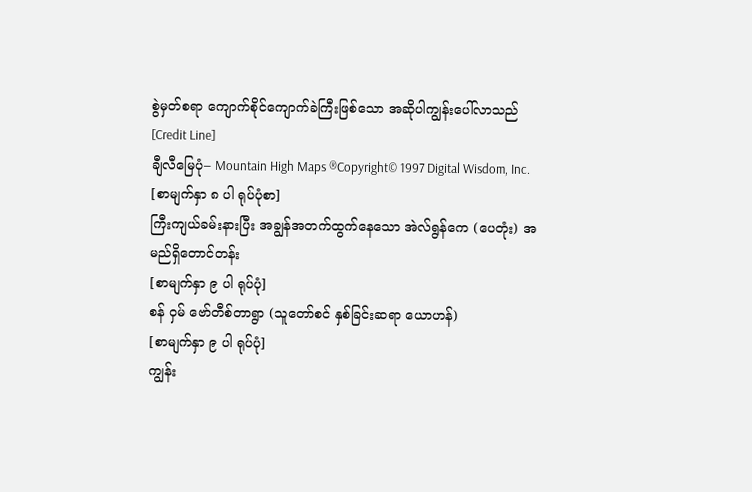စွဲမှတ်စရာ ကျောက်စိုင်ကျောက်ခဲကြီးဖြစ်သော အဆိုပါကျွန်းပေါ်လာသည်
[Credit Line]
ချီလီမြေပုံ– Mountain High Maps ®Copyright© 1997 Digital Wisdom, Inc.
[စာမျက်နှာ ၈ ပါ ရုပ်ပုံစာ]
ကြီးကျယ်ခမ်းနားပြီး အချွန်အတက်ထွက်နေသော အဲလ်ရွန်ကေ (ပေတုံး) အမည်ရှိတောင်တန်း
[စာမျက်နှာ ၉ ပါ ရုပ်ပုံ]
စန် ဝှမ် ဗော်တီစ်တာရွာ (သူတော်စင် နှစ်ခြင်းဆရာ ယောဟန်)
[စာမျက်နှာ ၉ ပါ ရုပ်ပုံ]
ကျွန်း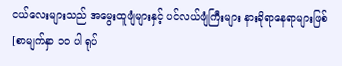ငယ်လေးများသည် အမွေးထူဖျံများနှင့် ပင်လယ်ဖျံကြီးများ နားခိုရာနေရာများဖြစ်
[စာမျက်နှာ ၁၀ ပါ ရုပ်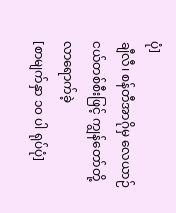ပုံ]
ချီလီ၊ စန်တီအာဂိုမှ လေယာဉ်ငယ်တစ်စီးဖြင့် ကျွန်တော်တို့လာရောက်ခဲ့
[စာမျက်နှာ ၁၀ ပါ ရုပ်ပုံ]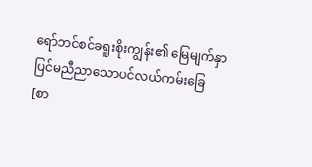ရော်ဘင်စင်ခရူးစိုးကျွန်း၏ မြေမျက်နှာပြင်မညီညာသောပင်လယ်ကမ်းခြေ
[စာ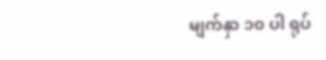မျက်နှာ ၁၀ ပါ ရုပ်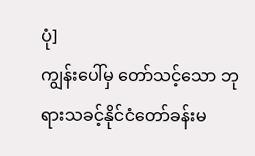ပုံ]
ကျွန်းပေါ်မှ တော်သင့်သော ဘုရားသခင့်နိုင်ငံတော်ခန်းမ